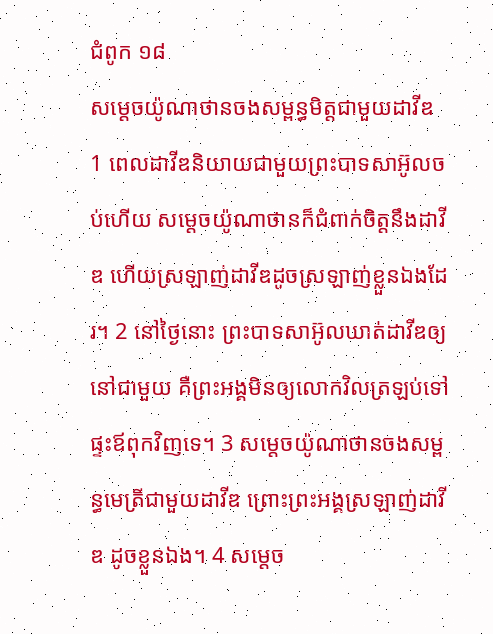ជំពូក ១៨
សម្តេចយ៉ូណាថានចងសម្ពន្ធមិត្តជាមួយដាវីឌ
1 ពេលដាវីឌនិយាយជាមួយព្រះបាទសាអ៊ូលចប់ហើយ សម្តេចយ៉ូណាថានក៏ជំពាក់ចិត្តនឹងដាវីឌ ហើយស្រឡាញ់ដាវីឌដូចស្រឡាញ់ខ្លួនឯងដែរ។ 2 នៅថ្ងៃនោះ ព្រះបាទសាអ៊ូលឃាត់ដាវីឌឲ្យនៅជាមួយ គឺព្រះអង្គមិនឲ្យលោកវិលត្រឡប់ទៅផ្ទះឪពុកវិញទេ។ 3 សម្តេចយ៉ូណាថានចងសម្ពន្ធមេត្រីជាមួយដាវីឌ ព្រោះព្រះអង្គស្រឡាញ់ដាវីឌ ដូចខ្លួនឯង។ 4 សម្តេច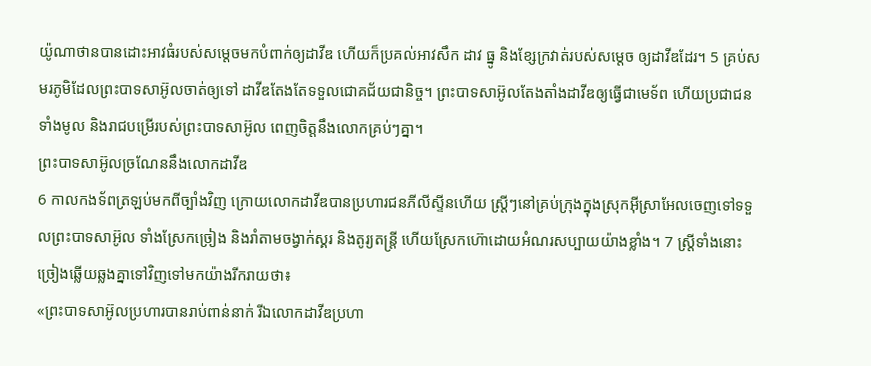យ៉ូណាថានបានដោះអាវធំរបស់សម្តេចមកបំពាក់ឲ្យដាវីឌ ហើយក៏ប្រគល់អាវសឹក ដាវ ធ្នូ និងខ្សែក្រវាត់របស់សម្តេច ឲ្យដាវីឌដែរ។ 5 គ្រប់សមរភូមិដែលព្រះបាទសាអ៊ូលចាត់ឲ្យទៅ ដាវីឌតែងតែទទួលជោគជ័យជានិច្ច។ ព្រះបាទសាអ៊ូលតែងតាំងដាវីឌឲ្យធ្វើជាមេទ័ព ហើយប្រជាជនទាំងមូល និងរាជបម្រើរបស់ព្រះបាទសាអ៊ូល ពេញចិត្តនឹងលោកគ្រប់ៗគ្នា។
ព្រះបាទសាអ៊ូលច្រណែននឹងលោកដាវីឌ
6 កាលកងទ័ពត្រឡប់មកពីច្បាំងវិញ ក្រោយលោកដាវីឌបានប្រហារជនភីលីស្ទីនហើយ ស្ត្រីៗនៅគ្រប់ក្រុងក្នុងស្រុកអ៊ីស្រាអែលចេញទៅទទួលព្រះបាទសាអ៊ូល ទាំងស្រែកច្រៀង និងរាំតាមចង្វាក់ស្គរ និងតូរ្យតន្ដ្រី ហើយស្រែកហ៊ោដោយអំណរសប្បាយយ៉ាងខ្លាំង។ 7 ស្ត្រីទាំងនោះច្រៀងឆ្លើយឆ្លងគ្នាទៅវិញទៅមកយ៉ាងរីករាយថា៖
«ព្រះបាទសាអ៊ូលប្រហារបានរាប់ពាន់នាក់ រីឯលោកដាវីឌប្រហា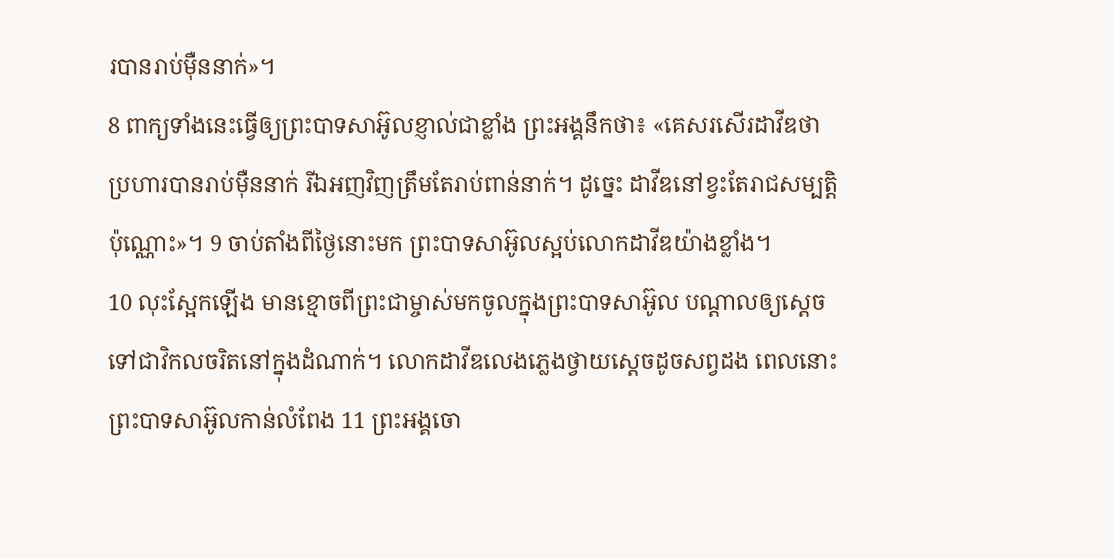របានរាប់ម៉ឺននាក់»។
8 ពាក្យទាំងនេះធ្វើឲ្យព្រះបាទសាអ៊ូលខ្ញាល់ជាខ្លាំង ព្រះអង្គនឹកថា៖ «គេសរសើរដាវីឌថា ប្រហារបានរាប់ម៉ឺននាក់ រីឯអញវិញត្រឹមតែរាប់ពាន់នាក់។ ដូច្នេះ ដាវីឌនៅខ្វះតែរាជសម្បត្តិប៉ុណ្ណោះ»។ 9 ចាប់តាំងពីថ្ងៃនោះមក ព្រះបាទសាអ៊ូលស្អប់លោកដាវីឌយ៉ាងខ្លាំង។
10 លុះស្អែកឡើង មានខ្មោចពីព្រះជាម្ចាស់មកចូលក្នុងព្រះបាទសាអ៊ូល បណ្តាលឲ្យស្តេចទៅជាវិកលចរិតនៅក្នុងដំណាក់។ លោកដាវីឌលេងភ្លេងថ្វាយស្តេចដូចសព្វដង ពេលនោះ ព្រះបាទសាអ៊ូលកាន់លំពែង 11 ព្រះអង្គចោ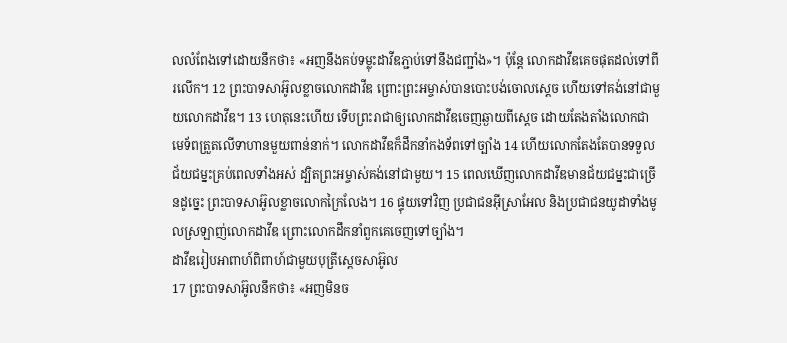លលំពែងទៅដោយនឹកថា៖ «អញនឹងគប់ទម្លុះដាវីឌភ្ជាប់ទៅនឹងជញ្ជាំង»។ ប៉ុន្តែ លោកដាវីឌគេចផុតដល់ទៅពីរលើក។ 12 ព្រះបាទសាអ៊ូលខ្លាចលោកដាវីឌ ព្រោះព្រះអម្ចាស់បានបោះបង់ចោលស្តេច ហើយទៅគង់នៅជាមួយលោកដាវីឌ។ 13 ហេតុនេះហើយ ទើបព្រះរាជាឲ្យលោកដាវីឌចេញឆ្ងាយពីស្តេច ដោយតែងតាំងលោកជាមេទ័ពត្រួតលើទាហានមួយពាន់នាក់។ លោកដាវីឌក៏ដឹកនាំកងទ័ពទៅច្បាំង 14 ហើយលោកតែងតែបានទទួលជ័យជម្នះគ្រប់ពេលទាំងអស់ ដ្បិតព្រះអម្ចាស់គង់នៅជាមួយ។ 15 ពេលឃើញលោកដាវីឌមានជ័យជម្នះជាច្រើនដូច្នេះ ព្រះបាទសាអ៊ូលខ្លាចលោកក្រៃលែង។ 16 ផ្ទុយទៅវិញ ប្រជាជនអ៊ីស្រាអែល និងប្រជាជនយូដាទាំងមូលស្រឡាញ់លោកដាវីឌ ព្រោះលោកដឹកនាំពួកគេចេញទៅច្បាំង។
ដាវីឌរៀបអាពាហ៍ពិពាហ៍ជាមួយបុត្រីស្តេចសាអ៊ូល
17 ព្រះបាទសាអ៊ូលនឹកថា៖ «អញមិនច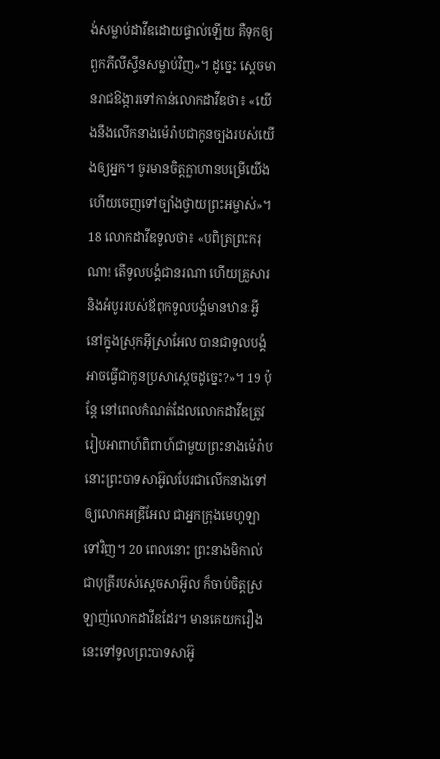ង់សម្លាប់ដាវីឌដោយផ្ទាល់ឡើយ គឺទុកឲ្យពួកភីលីស្ទីនសម្លាប់វិញ»។ ដូច្នេះ ស្តេចមានរាជឱង្ការទៅកាន់លោកដាវីឌថា៖ «យើងនឹងលើកនាងម៉េរ៉ាបជាកូនច្បងរបស់យើងឲ្យអ្នក។ ចូរមានចិត្តក្លាហានបម្រើយើង ហើយចេញទៅច្បាំងថ្វាយព្រះអម្ចាស់»។ 18 លោកដាវីឌទូលថា៖ «បពិត្រព្រះករុណា! តើទូលបង្គំជានរណា ហើយគ្រួសារ និងអំបូររបស់ឪពុកទូលបង្គំមានឋានៈអ្វី នៅក្នុងស្រុកអ៊ីស្រាអែល បានជាទូលបង្គំអាចធ្វើជាកូនប្រសាស្តេចដូច្នេះ?»។ 19 ប៉ុន្តែ នៅពេលកំណត់ដែលលោកដាវីឌត្រូវរៀបអាពាហ៍ពិពាហ៍ជាមួយព្រះនាងម៉េរ៉ាប នោះព្រះបាទសាអ៊ូលបែរជាលើកនាងទៅឲ្យលោកអឌ្រីអែល ជាអ្នកក្រុងមេហូឡាទៅវិញ។ 20 ពេលនោះ ព្រះនាងមិកាល់ជាបុត្រីរបស់ស្តេចសាអ៊ូល ក៏ចាប់ចិត្តស្រឡាញ់លោកដាវីឌដែរ។ មានគេយករឿងនេះទៅទូលព្រះបាទសាអ៊ូ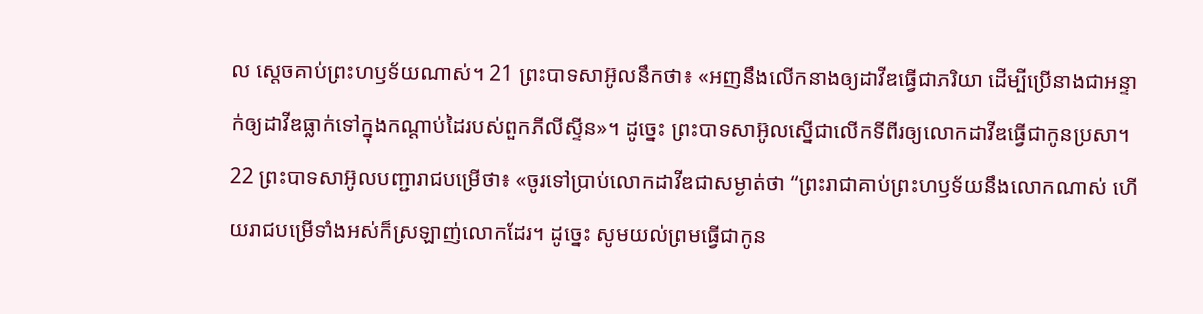ល ស្តេចគាប់ព្រះហឫទ័យណាស់។ 21 ព្រះបាទសាអ៊ូលនឹកថា៖ «អញនឹងលើកនាងឲ្យដាវីឌធ្វើជាភរិយា ដើម្បីប្រើនាងជាអន្ទាក់ឲ្យដាវីឌធ្លាក់ទៅក្នុងកណ្ដាប់ដៃរបស់ពួកភីលីស្ទីន»។ ដូច្នេះ ព្រះបាទសាអ៊ូលស្នើជាលើកទីពីរឲ្យលោកដាវីឌធ្វើជាកូនប្រសា។
22 ព្រះបាទសាអ៊ូលបញ្ជារាជបម្រើថា៖ «ចូរទៅប្រាប់លោកដាវីឌជាសម្ងាត់ថា “ព្រះរាជាគាប់ព្រះហឫទ័យនឹងលោកណាស់ ហើយរាជបម្រើទាំងអស់ក៏ស្រឡាញ់លោកដែរ។ ដូច្នេះ សូមយល់ព្រមធ្វើជាកូន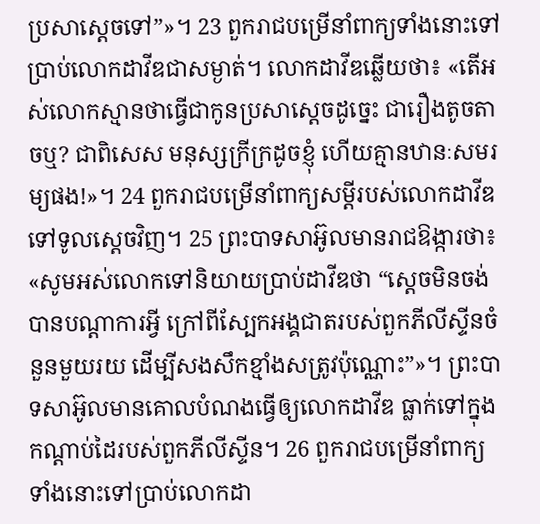ប្រសាស្តេចទៅ”»។ 23 ពួករាជបម្រើនាំពាក្យទាំងនោះទៅប្រាប់លោកដាវីឌជាសម្ងាត់។ លោកដាវីឌឆ្លើយថា៖ «តើអស់លោកស្មានថាធ្វើជាកូនប្រសាស្តេចដូច្នេះ ជារឿងតូចតាចឬ? ជាពិសេស មនុស្សក្រីក្រដូចខ្ញុំ ហើយគ្មានឋានៈសមរម្យផង!»។ 24 ពួករាជបម្រើនាំពាក្យសម្ដីរបស់លោកដាវីឌ ទៅទូលស្តេចវិញ។ 25 ព្រះបាទសាអ៊ូលមានរាជឱង្ការថា៖ «សូមអស់លោកទៅនិយាយប្រាប់ដាវីឌថា “ស្តេចមិនចង់បានបណ្តាការអ្វី ក្រៅពីស្បែកអង្គជាតរបស់ពួកភីលីស្ទីនចំនួនមួយរយ ដើម្បីសងសឹកខ្មាំងសត្រូវប៉ុណ្ណោះ”»។ ព្រះបាទសាអ៊ូលមានគោលបំណងធ្វើឲ្យលោកដាវីឌ ធ្លាក់ទៅក្នុងកណ្ដាប់ដៃរបស់ពួកភីលីស្ទីន។ 26 ពួករាជបម្រើនាំពាក្យទាំងនោះទៅប្រាប់លោកដា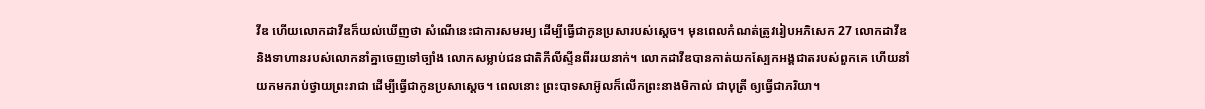វីឌ ហើយលោកដាវីឌក៏យល់ឃើញថា សំណើនេះជាការសមរម្យ ដើម្បីធ្វើជាកូនប្រសារបស់ស្តេច។ មុនពេលកំណត់ត្រូវរៀបអភិសេក 27 លោកដាវីឌ និងទាហានរបស់លោកនាំគ្នាចេញទៅច្បាំង លោកសម្លាប់ជនជាតិភីលីស្ទីនពីររយនាក់។ លោកដាវីឌបានកាត់យកស្បែកអង្គជាតរបស់ពួកគេ ហើយនាំយកមករាប់ថ្វាយព្រះរាជា ដើម្បីធ្វើជាកូនប្រសាស្តេច។ ពេលនោះ ព្រះបាទសាអ៊ូលក៏លើកព្រះនាងមិកាល់ ជាបុត្រី ឲ្យធ្វើជាភរិយា។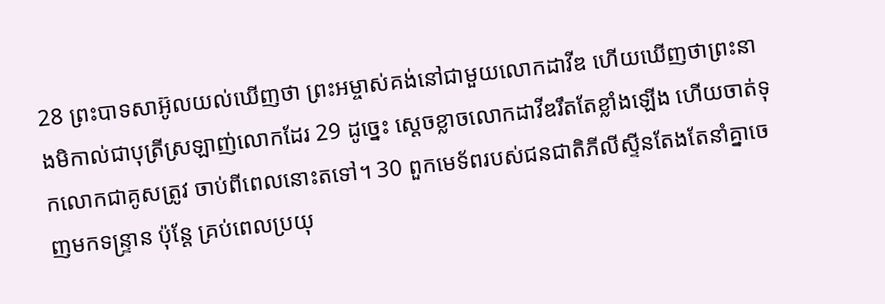28 ព្រះបាទសាអ៊ូលយល់ឃើញថា ព្រះអម្ចាស់គង់នៅជាមួយលោកដាវីឌ ហើយឃើញថាព្រះនាងមិកាល់ជាបុត្រីស្រឡាញ់លោកដែរ 29 ដូច្នេះ ស្តេចខ្លាចលោកដាវីឌរឹតតែខ្លាំងឡើង ហើយចាត់ទុកលោកជាគូសត្រូវ ចាប់ពីពេលនោះតទៅ។ 30 ពួកមេទ័ពរបស់ជនជាតិភីលីស្ទីនតែងតែនាំគ្នាចេញមកទន្ទ្រាន ប៉ុន្តែ គ្រប់ពេលប្រយុ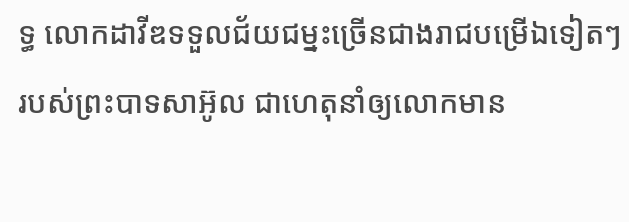ទ្ធ លោកដាវីឌទទួលជ័យជម្នះច្រើនជាងរាជបម្រើឯទៀតៗរបស់ព្រះបាទសាអ៊ូល ជាហេតុនាំឲ្យលោកមាន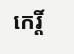កេរ្តិ៍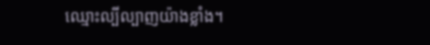ឈ្មោះល្បីល្បាញយ៉ាងខ្លាំង។